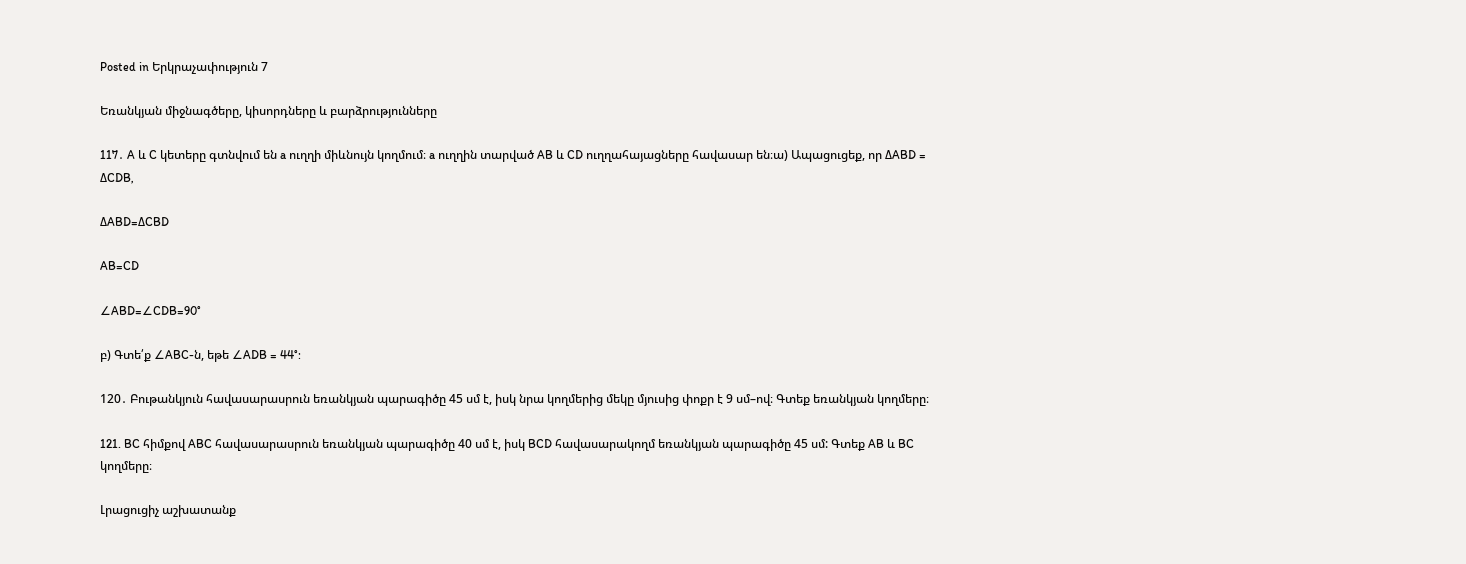Posted in Երկրաչափություն 7

Եռանկյան միջնագծերը, կիսորդները և բարձրությունները

117․ A և C կետերը գտնվում են a ուղղի միևնույն կողմում։ a ուղղին տարված AB և CD ուղղահայացները հավասար են։ա) Ապացուցեք, որ ΔABD = ΔCDB,

ΔABD=ΔCBD

AB=CD

∠ABD=∠CDB=90°

բ) Գտե՛ք ∠ABC-ն, եթե ∠ADB = 44°:

120․ Բութանկյուն հավասարասրուն եռանկյան պարագիծը 45 սմ է, իսկ նրա կողմերից մեկը մյուսից փոքր է 9 սմ–ով։ Գտեք եռանկյան կողմերը։

121. BC հիմքով ABC հավասարասրուն եռանկյան պարագիծը 40 սմ է, իսկ BCD հավասարակողմ եռանկյան պարագիծը 45 սմ: Գտեք AB և BC կողմերը։

Լրացուցիչ աշխատանք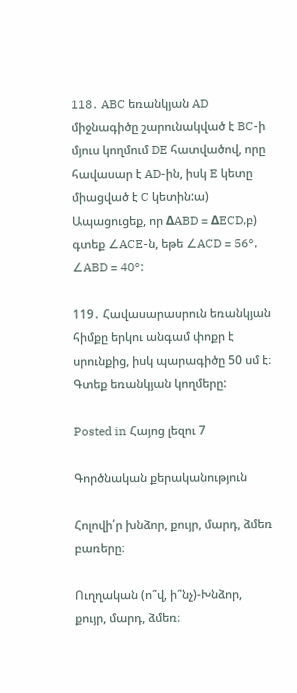118․ ABC եռանկյան AD միջնագիծը շարունակված է BC-ի մյուս կողմում DE հատվածով, որը հավասար է AD-ին, իսկ E կետը միացված է C կետին:ա) Ապացուցեք, որ ΔABD = ΔECD,բ) գտեք ∠ACE-ն, եթե ∠ACD = 56°, ∠ABD = 40°:

119․ Հավասարասրուն եռանկյան հիմքը երկու անգամ փոքր է սրունքից, իսկ պարագիծը 50 սմ է։ Գտեք եռանկյան կողմերը:

Posted in Հայոց լեզու 7

Գործնական քերականություն

Հոլովի՛ր խնձոր, քույր, մարդ, ձմեռ բառերը։

Ուղղական (ո՞վ, ի՞նչ)-Խնձոր, քույր, մարդ, ձմեռ։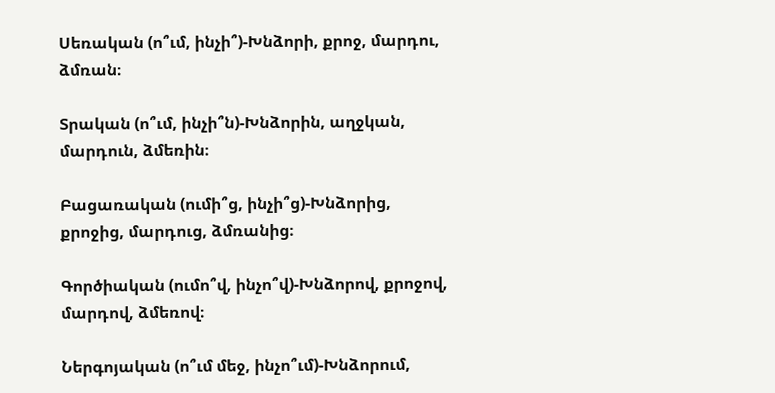Սեռական (ո՞ւմ, ինչի՞)-Խնձորի, քրոջ, մարդու, ձմռան։

Տրական (ո՞ւմ, ինչի՞ն)-Խնձորին, աղջկան, մարդուն, ձմեռին։

Բացառական (ումի՞ց, ինչի՞ց)-Խնձորից, քրոջից, մարդուց, ձմռանից։

Գործիական (ումո՞վ, ինչո՞վ)-Խնձորով, քրոջով, մարդով, ձմեռով։

Ներգոյական (ո՞ւմ մեջ, ինչո՞ւմ)-Խնձորում,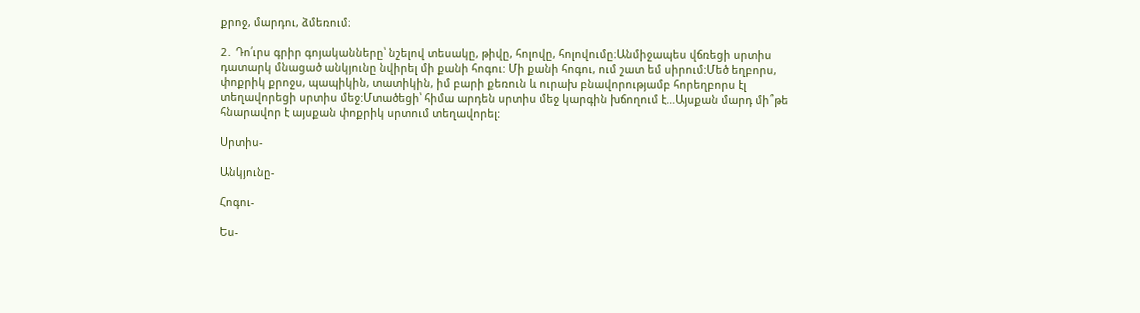քրոջ, մարդու, ձմեռում։

2․ Դո՛ւրս գրիր գոյականները՝ նշելով տեսակը, թիվը, հոլովը, հոլովումը։Անմիջապես վճռեցի սրտիս դատարկ մնացած անկյունը նվիրել մի քանի հոգու: Մի քանի հոգու, ում շատ եմ սիրում:Մեծ եղբորս, փոքրիկ քրոջս, պապիկին, տատիկին, իմ բարի քեռուն և ուրախ բնավորությամբ հորեղբորս էլ տեղավորեցի սրտիս մեջ:Մտածեցի՝ հիմա արդեն սրտիս մեջ կարգին խճողում է…Այսքան մարդ մի՞թե հնարավոր է այսքան փոքրիկ սրտում տեղավորել:

Սրտիս-

Անկյունը-

Հոգու-

Ես-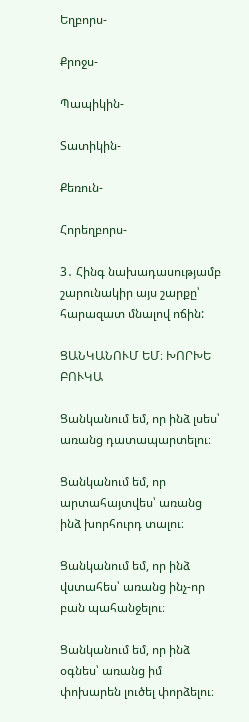Եղբորս-

Քրոջս-

Պապիկին-

Տատիկին-

Քեռուն-

Հորեղբորս-

3․ Հինգ նախադասությամբ շարունակիր այս շարքը՝ հարազատ մնալով ոճին:

ՑԱՆԿԱՆՈՒՄ ԵՄ։ ԽՈՐԽԵ ԲՈՒԿԱ

Ցանկանում եմ, որ ինձ լսես՝ առանց դատապարտելու։

Ցանկանում եմ, որ արտահայտվես՝ առանց ինձ խորհուրդ տալու։

Ցանկանում եմ, որ ինձ վստահես՝ առանց ինչ-որ բան պահանջելու։

Ցանկանում եմ, որ ինձ օգնես՝ առանց իմ փոխարեն լուծել փորձելու։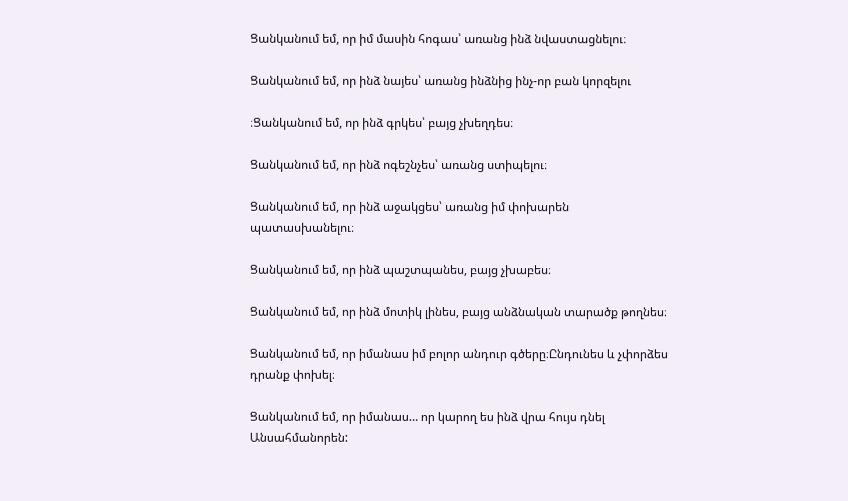Ցանկանում եմ, որ իմ մասին հոգաս՝ առանց ինձ նվաստացնելու։

Ցանկանում եմ, որ ինձ նայես՝ առանց ինձնից ինչ-որ բան կորզելու

։Ցանկանում եմ, որ ինձ գրկես՝ բայց չխեղդես։

Ցանկանում եմ, որ ինձ ոգեշնչես՝ առանց ստիպելու։

Ցանկանում եմ, որ ինձ աջակցես՝ առանց իմ փոխարեն պատասխանելու։

Ցանկանում եմ, որ ինձ պաշտպանես, բայց չխաբես։

Ցանկանում եմ, որ ինձ մոտիկ լինես, բայց անձնական տարածք թողնես։

Ցանկանում եմ, որ իմանաս իմ բոլոր անդուր գծերը։Ընդունես և չփորձես դրանք փոխել։

Ցանկանում եմ, որ իմանաս… որ կարող ես ինձ վրա հույս դնել Անսահմանորեն: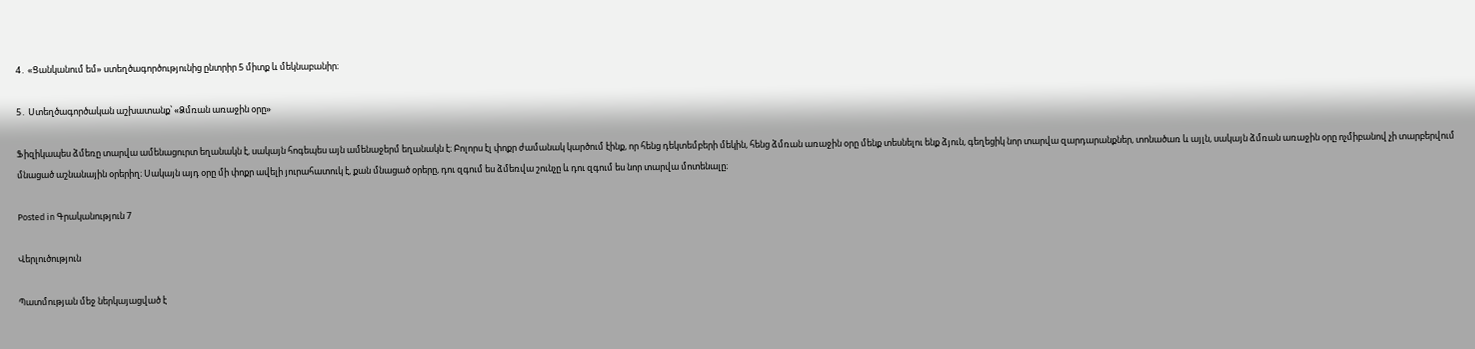4․ «Ցանկանում եմ» ստեղծագործությունից ընտրիր 5 միտք և մեկնաբանիր։

5․ Ստեղծագործական աշխատանք՝ «Ձմռան առաջին օրը»

Ֆիզիկապես ձմեռը տարվա ամենացուրտ եղանակն է, սակայն հոգեպես այն ամենաջերմ եղանակն է։ Բոլորս էլ փոքր ժամանակ կարծում էինք, որ հենց դեկտեմբերի մեկին, հենց ձմռան առաջին օրը մենք տեսնելու ենք ձյուն, գեղեցիկ նոր տարվա զարդարանքներ, տոնածառ և այլն, սակայն ձմռան առաջին օրը ոչմիբանով չի տարբերվում մնացած աշնանային օրերիղ։ Սակայն այդ օրը մի փոքր ավելի յուրահատուկ է, քան մնացած օրերը, դու զգում ես ձմեռվա շունչը և դու զգում ես նոր տարվա մոտենալը։

Posted in Գրականություն 7

Վերլուծություն

Պատմության մեջ ներկայացված է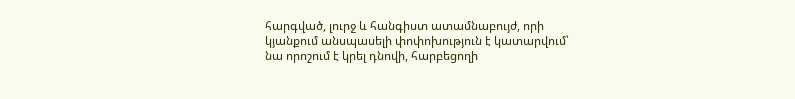հարգված, լուրջ և հանգիստ ատամնաբույժ, որի կյանքում անսպասելի փոփոխություն է կատարվում՝ նա որոշում է կրել դնովի, հարբեցողի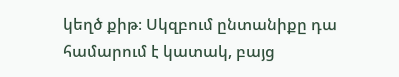կեղծ քիթ։ Սկզբում ընտանիքը դա համարում է կատակ, բայց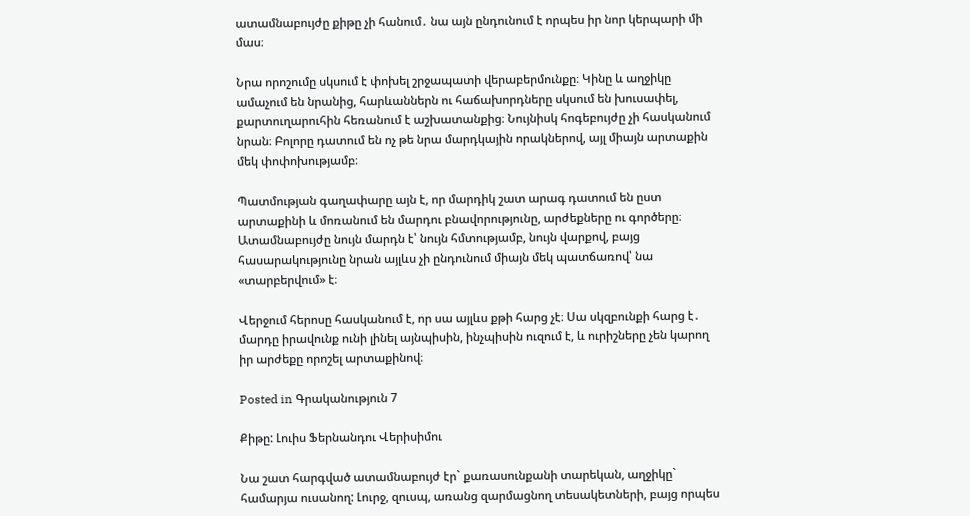ատամնաբույժը քիթը չի հանում․ նա այն ընդունում է որպես իր նոր կերպարի մի մաս։

Նրա որոշումը սկսում է փոխել շրջապատի վերաբերմունքը։ Կինը և աղջիկը ամաչում են նրանից, հարևաններն ու հաճախորդները սկսում են խուսափել, քարտուղարուհին հեռանում է աշխատանքից։ Նույնիսկ հոգեբույժը չի հասկանում նրան։ Բոլորը դատում են ոչ թե նրա մարդկային որակներով, այլ միայն արտաքին մեկ փոփոխությամբ։

Պատմության գաղափարը այն է, որ մարդիկ շատ արագ դատում են ըստ արտաքինի և մոռանում են մարդու բնավորությունը, արժեքները ու գործերը։ Ատամնաբույժը նույն մարդն է՝ նույն հմտությամբ, նույն վարքով, բայց հասարակությունը նրան այլևս չի ընդունում միայն մեկ պատճառով՝ նա «տարբերվում» է։

Վերջում հերոսը հասկանում է, որ սա այլևս քթի հարց չէ։ Սա սկզբունքի հարց է․ մարդը իրավունք ունի լինել այնպիսին, ինչպիսին ուզում է, և ուրիշները չեն կարող իր արժեքը որոշել արտաքինով։

Posted in Գրականություն 7

Քիթը: Լուիս Ֆերնանդու Վերիսիմու

Նա շատ հարգված ատամնաբույժ էր` քառասունքանի տարեկան, աղջիկը` համարյա ուսանող: Լուրջ, զուսպ, առանց զարմացնող տեսակետների, բայց որպես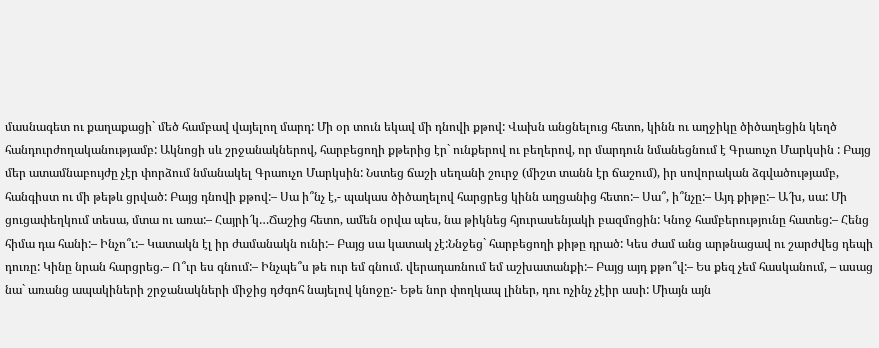մասնագետ ու քաղաքացի` մեծ համբավ վայելող մարդ: Մի օր տուն եկավ մի դնովի քթով: Վախն անցնելուց հետո, կինն ու աղջիկը ծիծաղեցին կեղծ հանդուրժողականությամբ: Ակնոցի սև շրջանակներով, հարբեցողի քթերից էր` ունքերով ու բեղերով, որ մարդուն նմանեցնում է Գրաուչո Մարկսին : Բայց մեր ատամնաբույժը չէր փորձում նմանակել Գրաուչո Մարկսին: Նստեց ճաշի սեղանի շուրջ (միշտ տանն էր ճաշում), իր սովորական ձգվածությամբ, հանգիստ ու մի թեթև ցրված: Բայց դնովի քթով:– Սա ի՞նչ է,- պակաս ծիծաղելով հարցրեց կինն աղցանից հետո:– Սա՞, ի՞նչը:– Այդ քիթը:– Ա՜խ, սա: Մի ցուցափեղկում տեսա, մտա ու առա:– Հայրի՜կ…Ճաշից հետո, ամեն օրվա պես, նա թիկնեց հյուրասենյակի բազմոցին: Կնոջ համբերությունը հատեց:– Հենց հիմա դա հանի:– Ինչո՞ւ:– Կատակն էլ իր ժամանակն ունի:– Բայց սա կատակ չէ:Ննջեց` հարբեցողի քիթը դրած: Կես ժամ անց արթնացավ ու շարժվեց դեպի դուռը: Կինը նրան հարցրեց.– Ո՞ւր ես գնում:– Ինչպե՞ս թե ուր եմ գնում. վերադառնում եմ աշխատանքի:– Բայց այդ քթո՞վ:– Ես քեզ չեմ հասկանում, – ասաց նա` առանց ապակիների շրջանակների միջից դժգոհ նայելով կնոջը:- Եթե նոր փողկապ լիներ, դու ոչինչ չէիր ասի: Միայն այն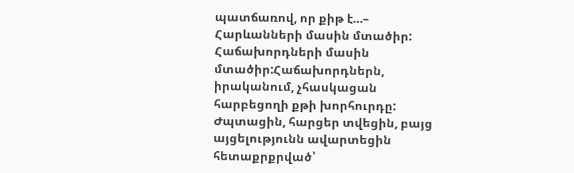պատճառով, որ քիթ է…– Հարևանների մասին մտածիր: Հաճախորդների մասին մտածիր:Հաճախորդներն, իրականում, չհասկացան հարբեցողի քթի խորհուրդը: Ժպտացին, հարցեր տվեցին, բայց այցելությունն ավարտեցին հետաքրքրված՝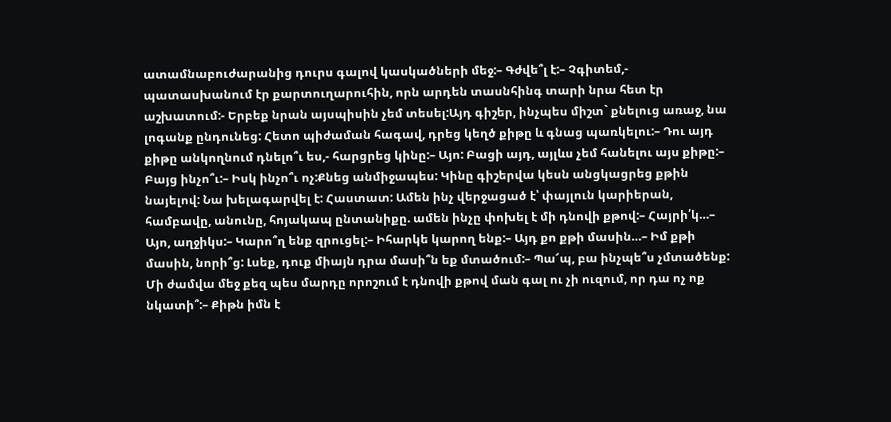ատամնաբուժարանից դուրս գալով կասկածների մեջ:– Գժվե՞լ է:– Չգիտեմ,- պատասխանում էր քարտուղարուհին, որն արդեն տասնհինգ տարի նրա հետ էր աշխատում:- Երբեք նրան այսպիսին չեմ տեսել:Այդ գիշեր, ինչպես միշտ` քնելուց առաջ, նա լոգանք ընդունեց: Հետո պիժաման հագավ, դրեց կեղծ քիթը և գնաց պառկելու:– Դու այդ քիթը անկողնում դնելո՞ւ ես,- հարցրեց կինը:– Այո: Բացի այդ, այլևս չեմ հանելու այս քիթը:– Բայց ինչո՞ւ:– Իսկ ինչո՞ւ ոչ:Քնեց անմիջապես: Կինը գիշերվա կեսն անցկացրեց քթին նայելով: Նա խելագարվել է: Հաստատ: Ամեն ինչ վերջացած է՝ փայլուն կարիերան, համբավը, անունը, հոյակապ ընտանիքը. ամեն ինչը փոխել է մի դնովի քթով:– Հայրի՛կ…– Այո, աղջիկս:– Կարո՞ղ ենք զրուցել:– Իհարկե կարող ենք:– Այդ քո քթի մասին…– Իմ քթի մասին, նորի՞ց: Լսեք, դուք միայն դրա մասի՞ն եք մտածում:– Պա՜պ, բա ինչպե՞ս չմտածենք: Մի ժամվա մեջ քեզ պես մարդը որոշում է դնովի քթով ման գալ ու չի ուզում, որ դա ոչ ոք նկատի՞:– Քիթն իմն է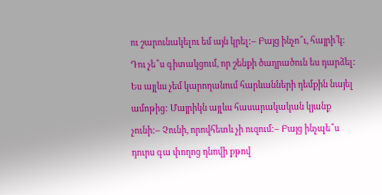ու շարունակելու եմ այն կրել:– Բայց ինչո՞ւ, հայրի՛կ: Դու չե՞ս գիտակցում, որ շենքի ծաղրածուն ես դարձել: Ես այլևս չեմ կարողանում հարևանների դեմքին նայել ամոթից: Մայրիկն այլևս հասարակական կյանք չունի:– Չունի, որովհետև չի ուզում:– Բայց ինչպե՞ս դուրս գա փողոց դնովի քթով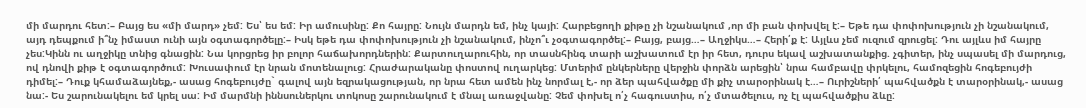մի մարդու հետ:– Բայց ես «մի մարդ» չեմ: Ես՝ ես եմ: Իր ամուսինը: Քո հայրը: Նույն մարդն եմ, ինչ կայի: Հարբեցողի քիթը չի նշանակում ,որ մի բան փոխվել է:– Եթե դա փոփոխություն չի նշանակում, այդ դեպքում ի՞նչ իմաստ ունի այն օգտագործելը:– Իսկ եթե դա փոփոխություն չի նշանակում, ինչո՞ւ չօգտագործել:– Բայց, բայց…– Աղջիկս…– Հերի՛ք է: Այլևս չեմ ուզում զրուցել: Դու այլևս իմ հայրը չես:Կինն ու աղջիկը տնից գնացին: Նա կորցրեց իր բոլոր հաճախորդներին: Քարտուղարուհին, որ տասնհինգ տարի աշխատում էր իր հետ, դուրս եկավ աշխատանքից. չգիտեր, ինչ սպասել մի մարդուց, ով դնովի քիթ է օգտագործում: Խուսափում էր նրան մոտենալուց: Հրաժարականը փոստով ուղարկեց: Մտերիմ ընկերները վերջին փորձն արեցին՝ նրա համբավը փրկելու, համոզեցին հոգեբույժի դիմել:– Դուք կհամաձայնեք,- ասաց հոգեբույժը` գալով այն եզրակացության, որ նրա հետ ամեն ինչ նորմալ է,- որ ձեր պահվածքը մի քիչ տարօրինակ է…– Ուրիշների՛ պահվածքն է տարօրինակ,- ասաց նա:- Ես շարունակելու եմ կրել սա: Իմ մարմնի իննսուներկու տոկոսը շարունակում է մնալ առաջվանը: Չեմ փոխել ո՛չ հագուստիս, ո՛չ մտածելուս, ոչ էլ պահվածքիս ձևը: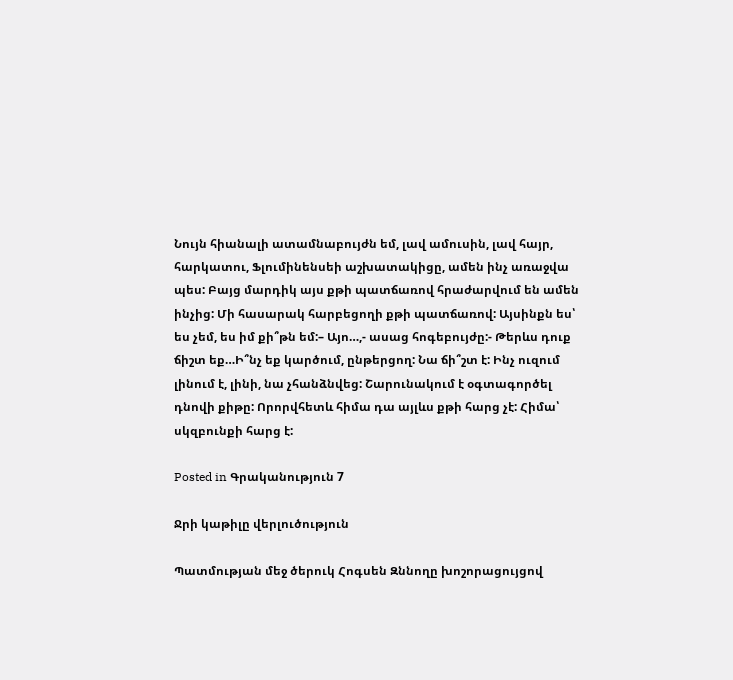Նույն հիանալի ատամնաբույժն եմ, լավ ամուսին, լավ հայր, հարկատու, Ֆլումինենսեի աշխատակիցը, ամեն ինչ առաջվա պես: Բայց մարդիկ այս քթի պատճառով հրաժարվում են ամեն ինչից: Մի հասարակ հարբեցողի քթի պատճառով: Այսինքն ես՝ ես չեմ, ես իմ քի՞թն եմ:– Այո…,- ասաց հոգեբույժը:- Թերևս դուք ճիշտ եք…Ի՞նչ եք կարծում, ընթերցող: Նա ճի՞շտ է: Ինչ ուզում լինում է, լինի, նա չհանձնվեց: Շարունակում է օգտագործել դնովի քիթը: Որորվհետև հիմա դա այլևս քթի հարց չէ: Հիմա՝ սկզբունքի հարց է:

Posted in Գրականություն 7

Ջրի կաթիլը վերլուծություն

Պատմության մեջ ծերուկ Հոգսեն Զննողը խոշորացույցով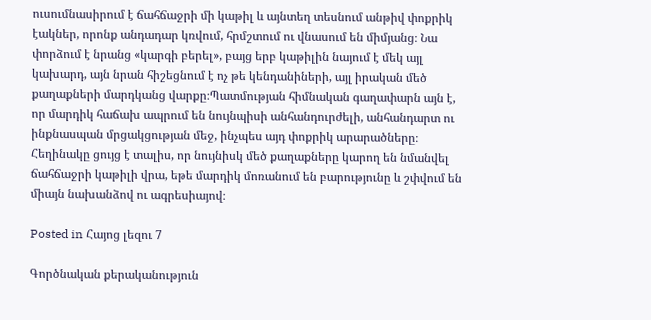ուսումնասիրում է ճահճաջրի մի կաթիլ և այնտեղ տեսնում անթիվ փոքրիկ էակներ, որոնք անդադար կռվում, հրմշտում ու վնասում են միմյանց։ Նա փորձում է նրանց «կարգի բերել», բայց երբ կաթիլին նայում է մեկ այլ կախարդ, այն նրան հիշեցնում է ոչ թե կենդանիների, այլ իրական մեծ քաղաքների մարդկանց վարքը։Պատմության հիմնական գաղափարն այն է, որ մարդիկ հաճախ ապրում են նույնպիսի անհանդուրժելի, անհանդարտ ու ինքնասպան մրցակցության մեջ, ինչպես այդ փոքրիկ արարածները։ Հեղինակը ցույց է տալիս, որ նույնիսկ մեծ քաղաքները կարող են նմանվել ճահճաջրի կաթիլի վրա, եթե մարդիկ մոռանում են բարությունը և շփվում են միայն նախանձով ու ագրեսիայով։

Posted in Հայոց լեզու 7

Գործնական քերականություն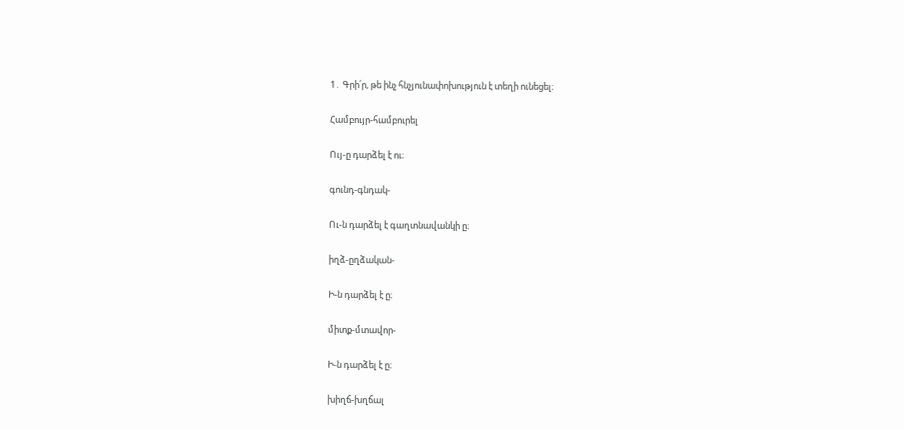1․ Գրի՛ր, թե ինչ հնչյունափոխություն է տեղի ունեցել։

Համբույր-համբուրել

Ույ-ը դարձել է ու։

գունդ-գնդակ-

Ու-ն դարձել է գաղտնավանկի ը։

իղձ-ըղձական-

Ի-ն դարձել է ը։

միտք-մտավոր-

Ի-ն դարձել է ը։

խիղճ-խղճալ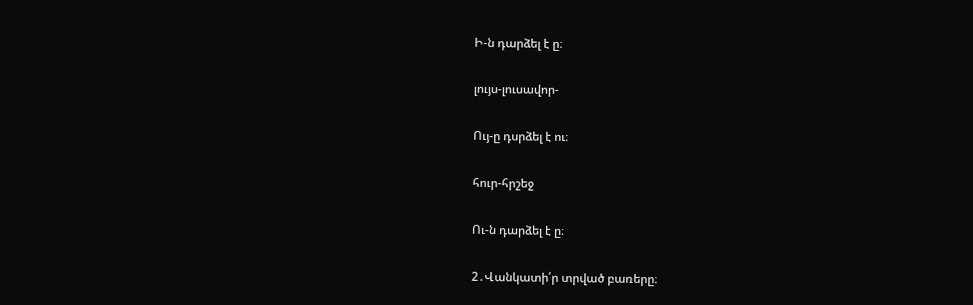Ի-ն դարձել է ը։

լույս-լուսավոր-

Ույ-ը դսրձել է ու։

հուր-հրշեջ

Ու-ն դարձել է ը։

2․Վանկատի՛ր տրված բառերը։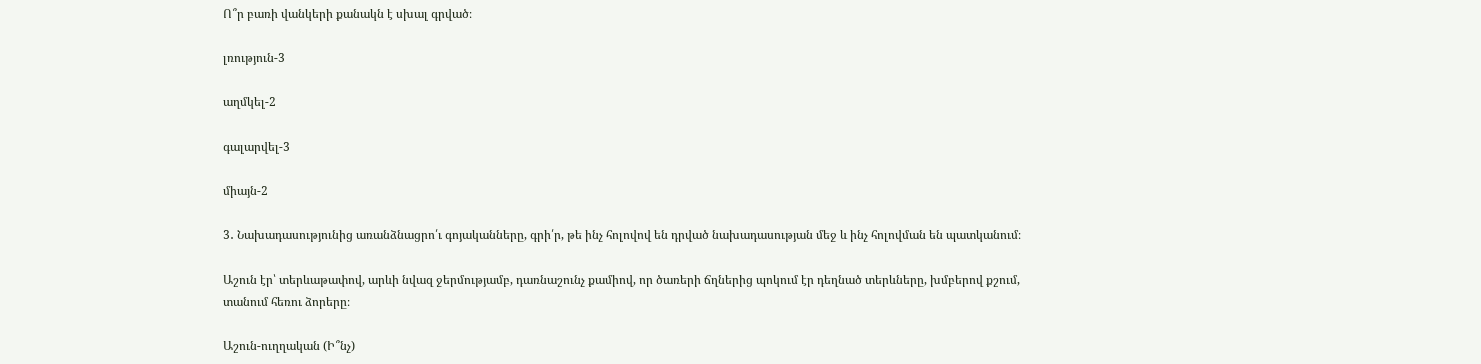Ո՞ր բառի վանկերի քանակն է սխալ գրված։

լռություն-3

աղմկել-2

գալարվել-3

միայն-2

3․ Նախադասությունից առանձնացրո՛ւ գոյականները, գրի՛ր, թե ինչ հոլովով են դրված նախադասության մեջ և ինչ հոլովման են պատկանում։

Աշուն էր՝ տերևաթափով, արևի նվազ ջերմությամբ, դառնաշունչ քամիով, որ ծառերի ճղներից պոկում էր դեղնած տերևները, խմբերով քշում, տանում հեռու ձորերը։

Աշուն-ուղղական (Ի՞նչ)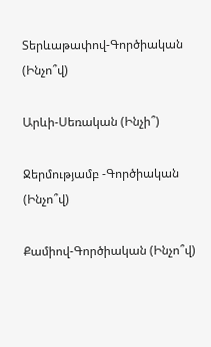Տերևաթափով-Գործիական (Ինչո՞վ)

Արևի-Սեռական (Ինչի՞)

Ջերմությամբ -Գործիական (Ինչո՞վ)

Քամիով-Գործիական (Ինչո՞վ)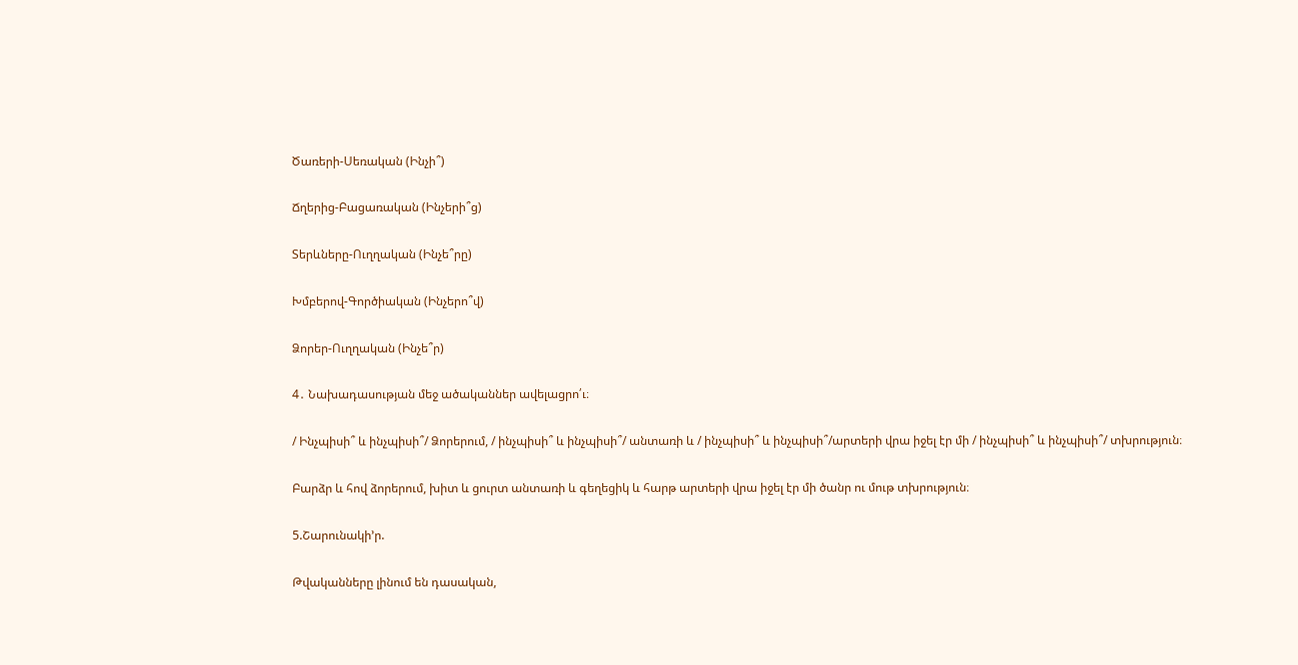Ծառերի-Սեռական (Ինչի՞)

Ճղերից-Բացառական (Ինչերի՞ց)

Տերևները-Ուղղական (Ինչե՞րը)

Խմբերով-Գործիական (Ինչերո՞վ)

Ձորեր-Ուղղական (Ինչե՞ր)

4․ Նախադասության մեջ ածականներ ավելացրո՛ւ։

/ Ինչպիսի՞ և ինչպիսի՞/ Ձորերում, / ինչպիսի՞ և ինչպիսի՞/ անտառի և / ինչպիսի՞ և ինչպիսի՞/արտերի վրա իջել էր մի / ինչպիսի՞ և ինչպիսի՞/ տխրություն։

Բարձր և հով ձորերում, խիտ և ցուրտ անտառի և գեղեցիկ և հարթ արտերի վրա իջել էր մի ծանր ու մութ տխրություն։

5.Շարունակի’ր.

Թվականները լինում են դասական,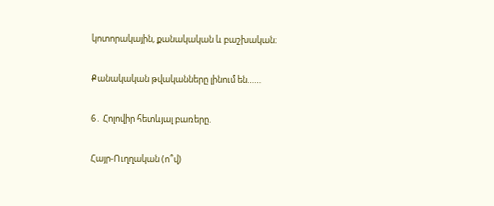կոտորակային, քանակական և բաշխական։

Քանակական թվականները լինում են……

6․ Հոլովիր հետևյալ բառերը.

Հայր-Ուղղական (ո՞վ)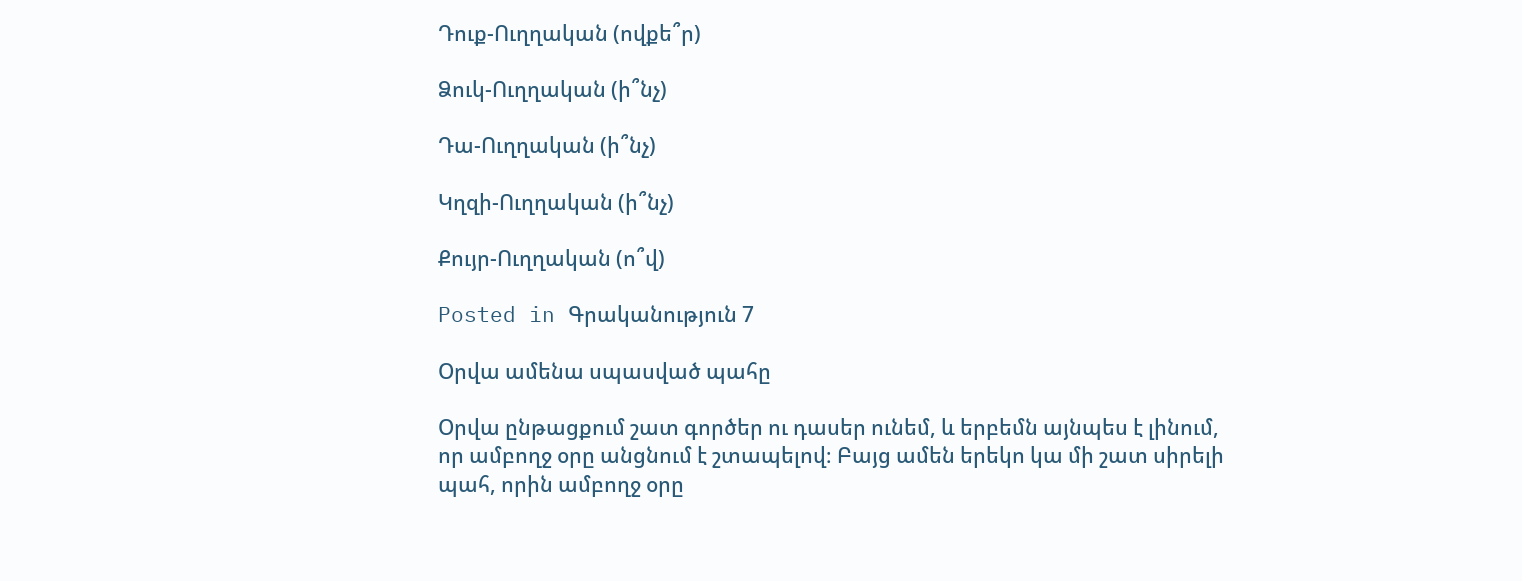Դուք-Ուղղական (ովքե՞ր)

Ձուկ-Ուղղական (ի՞նչ)

Դա-Ուղղական (ի՞նչ)

Կղզի-Ուղղական (ի՞նչ)

Քույր-Ուղղական (ո՞վ)

Posted in Գրականություն 7

Օրվա ամենա սպասված պահը

Օրվա ընթացքում շատ գործեր ու դասեր ունեմ, և երբեմն այնպես է լինում, որ ամբողջ օրը անցնում է շտապելով։ Բայց ամեն երեկո կա մի շատ սիրելի պահ, որին ամբողջ օրը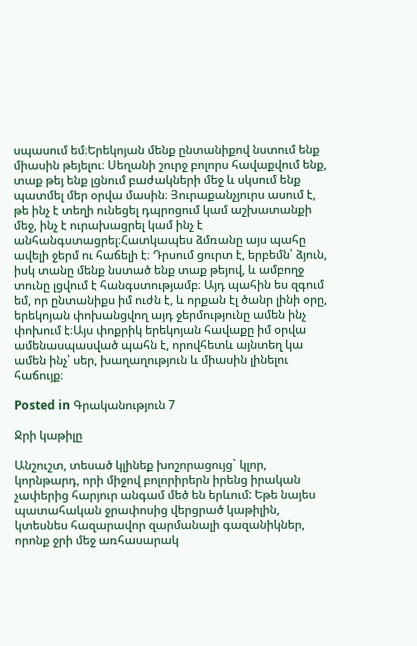սպասում եմ։Երեկոյան մենք ընտանիքով նստում ենք միասին թեյելու։ Սեղանի շուրջ բոլորս հավաքվում ենք, տաք թեյ ենք լցնում բաժակների մեջ և սկսում ենք պատմել մեր օրվա մասին։ Յուրաքանչյուրս ասում է, թե ինչ է տեղի ունեցել դպրոցում կամ աշխատանքի մեջ, ինչ է ուրախացրել կամ ինչ է անհանգստացրել։Հատկապես ձմռանը այս պահը ավելի ջերմ ու հաճելի է։ Դրսում ցուրտ է, երբեմն՝ ձյուն, իսկ տանը մենք նստած ենք տաք թեյով, և ամբողջ տունը լցվում է հանգստությամբ։ Այդ պահին ես զգում եմ, որ ընտանիքս իմ ուժն է, և որքան էլ ծանր լինի օրը, երեկոյան փոխանցվող այդ ջերմությունը ամեն ինչ փոխում է։Այս փոքրիկ երեկոյան հավաքը իմ օրվա ամենասպասված պահն է, որովհետև այնտեղ կա ամեն ինչ՝ սեր, խաղաղություն և միասին լինելու հաճույք։

Posted in Գրականություն 7

Ջրի կաթիլը

Անշուշտ, տեսած կլինեք խոշորացույց` կլոր, կորնթարդ, որի միջով բոլորիրերն իրենց իրական չափերից հարյուր անգամ մեծ են երևում: Եթե նայես պատահական ջրափոսից վերցրած կաթիլին, կտեսնես հազարավոր զարմանալի գազանիկներ, որոնք ջրի մեջ առհասարակ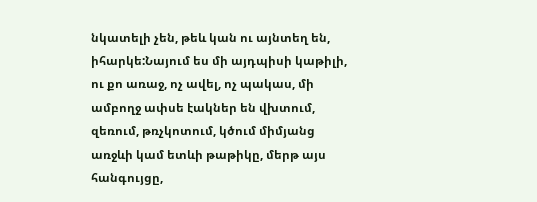նկատելի չեն, թեև կան ու այնտեղ են, իհարկե:Նայում ես մի այդպիսի կաթիլի, ու քո առաջ, ոչ ավել, ոչ պակաս, մի ամբողջ ափսե էակներ են վխտում, զեռում, թռչկոտում, կծում միմյանց առջևի կամ ետևի թաթիկը, մերթ այս հանգույցը,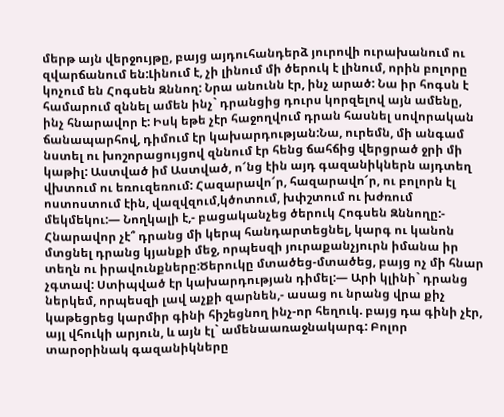մերթ այն վերջույթը, բայց այդուհանդերձ յուրովի ուրախանում ու զվարճանում են:Լինում է, չի լինում մի ծերուկ է լինում, որին բոլորը կոչում են Հոգսեն Զննող: Նրա անունն էր, ինչ արած: Նա իր հոգսն է համարում զննել ամեն ինչ` դրանցից դուրս կորզելով այն ամենը, ինչ հնարավոր է: Իսկ եթե չէր հաջողվում դրան հասնել սովորական ճանապարհով, դիմում էր կախարդության:Նա, ուրեմն, մի անգամ նստել ու խոշորացույցով զննում էր հենց ճահճից վերցրած ջրի մի կաթիլ: Աստված իմ Աստված, ո՜նց էին այդ գազանիկներն այդտեղ վխտում ու եռուզեռում: Հազարավո՜ր, հազարավո՜ր, ու բոլորն էլ ոստոստում էին, վազվզում,կծոտում, խփշտում ու խժռում մեկմեկու:— Նողկալի է,- բացականչեց ծերուկ Հոգսեն Զննողը:- Հնարավոր չէ՞ դրանց մի կերպ հանդարտեցնել, կարգ ու կանոն մտցնել դրանց կյանքի մեջ, որպեսզի յուրաքանչյուրն իմանա իր տեղն ու իրավունքները:Ծերուկը մտածեց-մտածեց, բայց ոչ մի հնար չգտավ: Ստիպված էր կախարդության դիմել:— Արի կլինի` դրանց ներկեմ, որպեսզի լավ աչքի զարնեն,- ասաց ու նրանց վրա քիչ կաթեցրեց կարմիր գինի հիշեցնող ինչ-որ հեղուկ. բայց դա գինի չէր, այլ վհուկի արյուն, և այն էլ` ամենաառաջնակարգ: Բոլոր տարօրինակ գազանիկները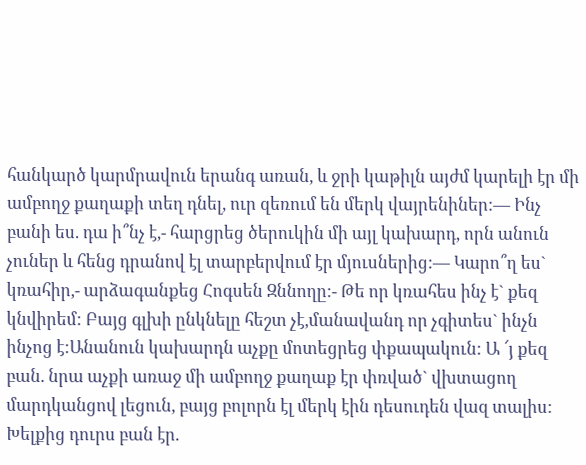հանկարծ կարմրավուն երանգ առան, և ջրի կաթիլն այժմ կարելի էր մի ամբողջ քաղաքի տեղ դնել, ուր զեռում են մերկ վայրենիներ:— Ինչ բանի ես. դա ի՞նչ է,- հարցրեց ծերուկին մի այլ կախարդ, որն անուն չուներ և հենց դրանով էլ տարբերվում էր մյուսներից:— Կարո՞ղ ես` կռահիր,- արձագանքեց Հոգսեն Զննողը:- Թե որ կռահես ինչ է` քեզ կնվիրեմ: Բայց գլխի ընկնելը հեշտ չէ,մանավանդ որ չգիտես` ինչն ինչոց է:Անանուն կախարդն աչքը մոտեցրեց փքապակուն: Ա ՜յ քեզ բան. նրա աչքի առաջ մի ամբողջ քաղաք էր փռված` վխտացող մարդկանցով լեցուն, բայց բոլորն էլ մերկ էին դեսուդեն վազ տալիս: Խելքից դուրս բան էր.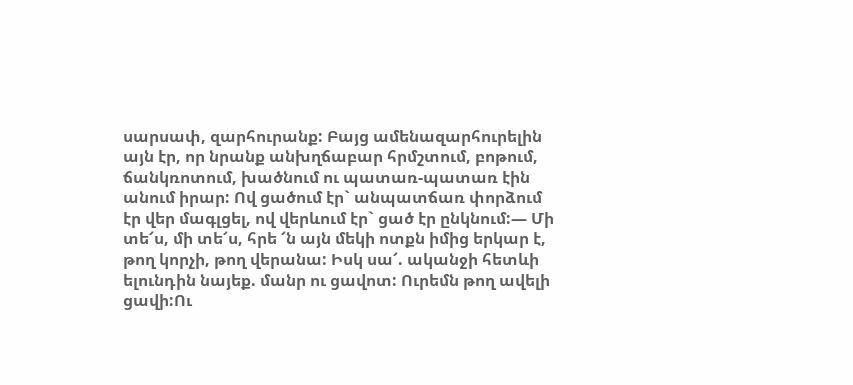սարսափ, զարհուրանք: Բայց ամենազարհուրելին այն էր, որ նրանք անխղճաբար հրմշտում, բոթում, ճանկռոտում, խածնում ու պատառ-պատառ էին անում իրար: Ով ցածում էր` անպատճառ փորձում էր վեր մագլցել, ով վերևում էր` ցած էր ընկնում:— Մի տե՜ս, մի տե՜ս, հրե ՜ն այն մեկի ոտքն իմից երկար է, թող կորչի, թող վերանա: Իսկ սա՜. ականջի հետևի ելունդին նայեք. մանր ու ցավոտ: Ուրեմն թող ավելի ցավի:Ու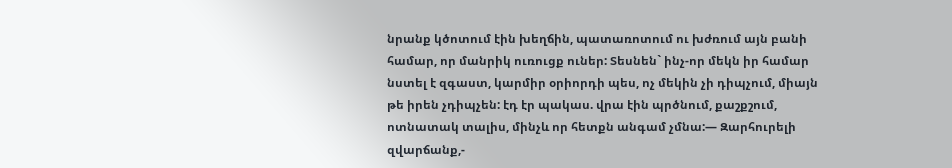նրանք կծոտում էին խեղճին, պատառոտում ու խժռում այն բանի համար, որ մանրիկ ուռուցք ուներ: Տեսնեն` ինչ-որ մեկն իր համար նստել է զգաստ, կարմիր օրիորդի պես, ոչ մեկին չի դիպչում, միայն թե իրեն չդիպչեն: էդ էր պակաս. վրա էին պրծնում, քաշքշում, ոտնատակ տալիս, մինչև որ հետքն անգամ չմնա:— Զարհուրելի զվարճանք,-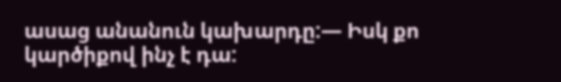ասաց անանուն կախարդը:— Իսկ քո կարծիքով ինչ է դա: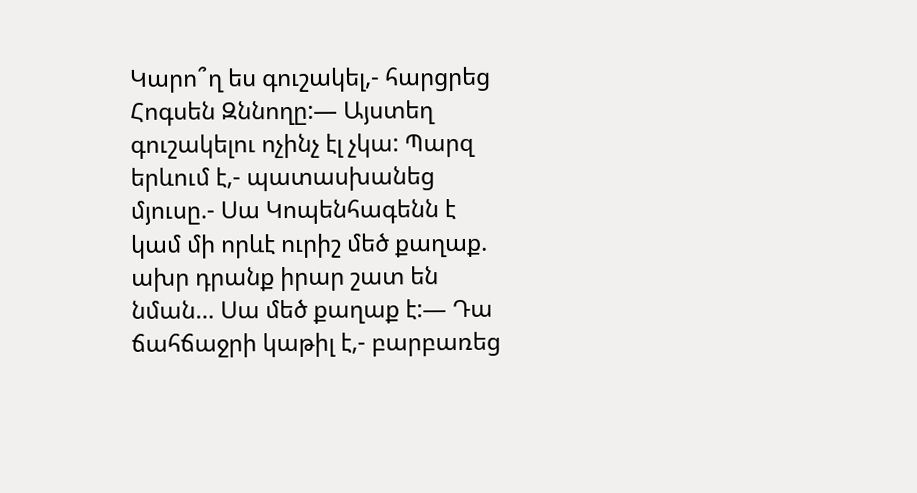Կարո՞ղ ես գուշակել,- հարցրեց Հոգսեն Զննողը:— Այստեղ գուշակելու ոչինչ էլ չկա: Պարզ երևում է,- պատասխանեց մյուսը.- Սա Կոպենհագենն է կամ մի որևէ ուրիշ մեծ քաղաք. ախր դրանք իրար շատ են նման… Սա մեծ քաղաք է:— Դա ճահճաջրի կաթիլ է,- բարբառեց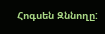Հոգսեն Զննողը: